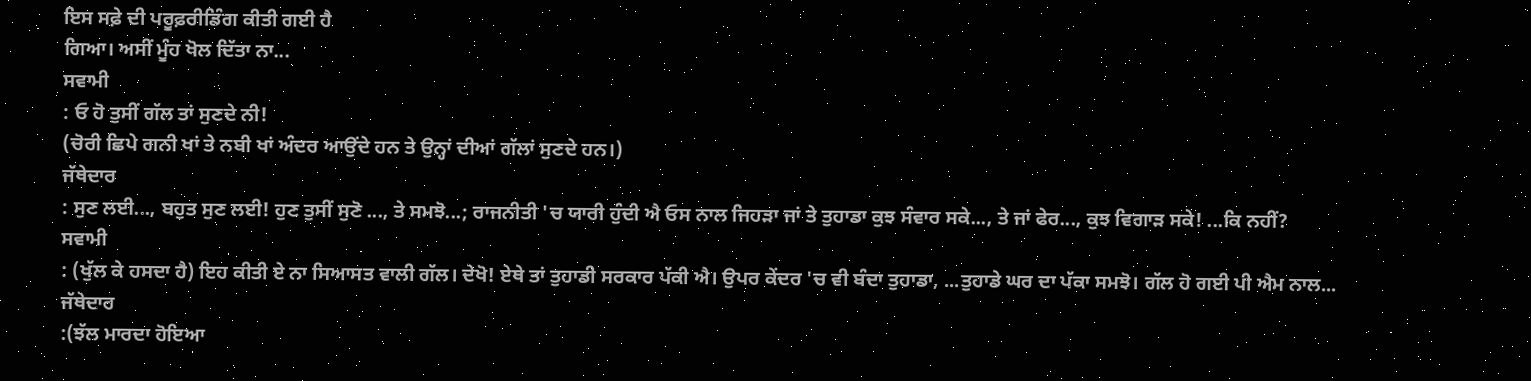ਇਸ ਸਫ਼ੇ ਦੀ ਪਰੂਫ਼ਰੀਡਿੰਗ ਕੀਤੀ ਗਈ ਹੈ
ਗਿਆ। ਅਸੀਂ ਮੂੰਹ ਖੋਲ ਦਿੱਤਾ ਨਾ...
ਸਵਾਮੀ
: ਓ ਹੋ ਤੁਸੀਂ ਗੱਲ ਤਾਂ ਸੁਣਦੇ ਨੀ!
(ਚੋਰੀ ਛਿਪੇ ਗਨੀ ਖਾਂ ਤੇ ਨਬੀ ਖਾਂ ਅੰਦਰ ਆਉਂਦੇ ਹਨ ਤੇ ਉਨ੍ਹਾਂ ਦੀਆਂ ਗੱਲਾਂ ਸੁਣਦੇ ਹਨ।)
ਜੱਥੇਦਾਰ
: ਸੁਣ ਲਈ..., ਬਹੁਤ ਸੁਣ ਲਈ! ਹੁਣ ਤੁਸੀਂ ਸੁਣੋ ..., ਤੇ ਸਮਝੋ...; ਰਾਜਨੀਤੀ 'ਚ ਯਾਰੀ ਹੁੰਦੀ ਐ ਓਸ ਨਾਲ ਜਿਹੜਾ ਜਾਂ ਤੇ ਤੁਹਾਡਾ ਕੁਝ ਸੰਵਾਰ ਸਕੇ..., ਤੇ ਜਾਂ ਫੇਰ..., ਕੁਝ ਵਿਗਾੜ ਸਕੇ! ...ਕਿ ਨਹੀਂ?
ਸਵਾਮੀ
: (ਖੁੱਲ ਕੇ ਹਸਦਾ ਹੈ) ਇਹ ਕੀਤੀ ਏ ਨਾ ਸਿਆਸਤ ਵਾਲੀ ਗੱਲ। ਦੇਖੋ! ਏਥੇ ਤਾਂ ਤੁਹਾਡੀ ਸਰਕਾਰ ਪੱਕੀ ਐ। ਉਪਰ ਕੇਂਦਰ 'ਚ ਵੀ ਬੰਦਾ ਤੁਹਾਡਾ, ...ਤੁਹਾਡੇ ਘਰ ਦਾ ਪੱਕਾ ਸਮਝੋ। ਗੱਲ ਹੋ ਗਈ ਪੀ ਐਮ ਨਾਲ...
ਜੱਥੇਦਾਰ
:(ਝੱਲ ਮਾਰਦਾ ਹੋਇਆ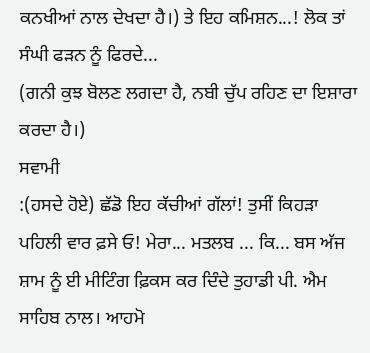ਕਨਖੀਆਂ ਨਾਲ ਦੇਖਦਾ ਹੈ।) ਤੇ ਇਹ ਕਮਿਸ਼ਨ...! ਲੋਕ ਤਾਂ ਸੰਘੀ ਫੜਨ ਨੂੰ ਫਿਰਦੇ...
(ਗਨੀ ਕੁਝ ਬੋਲਣ ਲਗਦਾ ਹੈ, ਨਬੀ ਚੁੱਪ ਰਹਿਣ ਦਾ ਇਸ਼ਾਰਾ ਕਰਦਾ ਹੈ।)
ਸਵਾਮੀ
:(ਹਸਦੇ ਹੋਏ) ਛੱਡੋ ਇਹ ਕੱਚੀਆਂ ਗੱਲਾਂ! ਤੁਸੀਂ ਕਿਹੜਾ ਪਹਿਲੀ ਵਾਰ ਫ਼ਸੇ ਓ! ਮੇਰਾ... ਮਤਲਬ ... ਕਿ... ਬਸ ਅੱਜ ਸ਼ਾਮ ਨੂੰ ਈ ਮੀਟਿੰਗ ਫ਼ਿਕਸ ਕਰ ਦਿੰਦੇ ਤੁਹਾਡੀ ਪੀ. ਐਮ ਸਾਹਿਬ ਨਾਲ। ਆਹਮੋ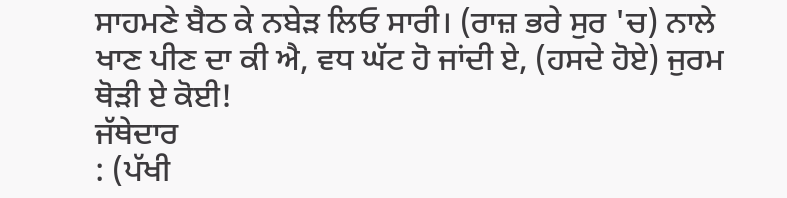ਸਾਹਮਣੇ ਬੈਠ ਕੇ ਨਬੇੜ ਲਿਓ ਸਾਰੀ। (ਰਾਜ਼ ਭਰੇ ਸੁਰ 'ਚ) ਨਾਲੇ ਖਾਣ ਪੀਣ ਦਾ ਕੀ ਐ, ਵਧ ਘੱਟ ਹੋ ਜਾਂਦੀ ਏ, (ਹਸਦੇ ਹੋਏ) ਜੁਰਮ ਥੋੜੀ ਏ ਕੋਈ!
ਜੱਥੇਦਾਰ
: (ਪੱਖੀ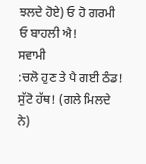ਝਲਦੇ ਹੋਏ) ਓ ਹੋ ਗਰਮੀ ਓ ਬਾਹਲੀ ਐ!
ਸਵਾਮੀ
:ਚਲੋ ਹੁਣ ਤੇ ਪੈ ਗਈ ਠੰਡ! ਸੁੱਟੋ ਹੱਥ! (ਗਲੇ ਮਿਲਦੇ ਨੇ)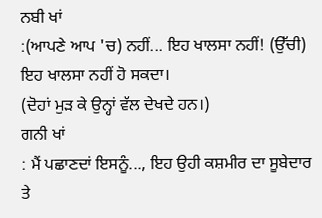ਨਬੀ ਖਾਂ
:(ਆਪਣੇ ਆਪ 'ਚ) ਨਹੀਂ... ਇਹ ਖਾਲਸਾ ਨਹੀਂ! (ਉੱਚੀ) ਇਹ ਖਾਲਸਾ ਨਹੀਂ ਹੋ ਸਕਦਾ।
(ਦੋਹਾਂ ਮੁੜ ਕੇ ਉਨ੍ਹਾਂ ਵੱਲ ਦੇਖਦੇ ਹਨ।)
ਗਨੀ ਖਾਂ
: ਮੈਂ ਪਛਾਣਦਾਂ ਇਸਨੂੰ..., ਇਹ ਉਹੀ ਕਸ਼ਮੀਰ ਦਾ ਸੂਬੇਦਾਰ ਤੇ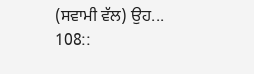(ਸਵਾਮੀ ਵੱਲ) ਉਹ...
108::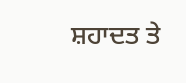ਸ਼ਹਾਦਤ ਤੇ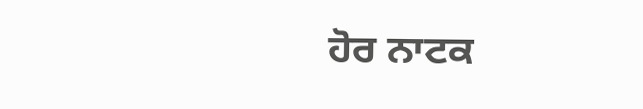ਹੋਰ ਨਾਟਕ